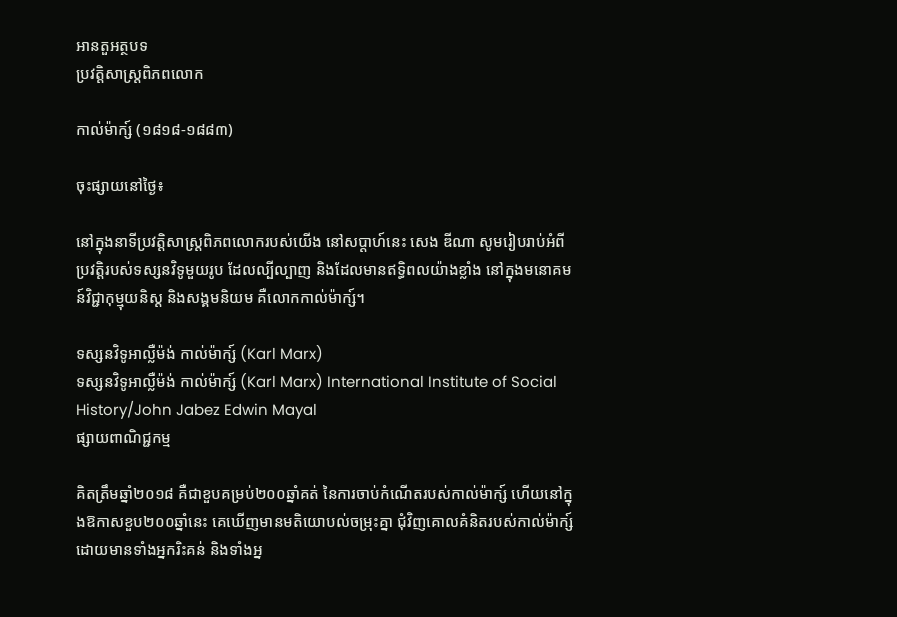អានតួអត្ថបទ
ប្រវត្តិសាស្រ្តពិភពលោក

កាល់ម៉ាក្ស៍ (១៨១៨-១៨៨៣)

ចុះផ្សាយនៅថ្ងៃ៖

នៅក្នុងនាទីប្រវត្តិសាស្រ្តពិភពលោករបស់យើង នៅសប្តាហ៍នេះ សេង ឌីណា សូមរៀបរាប់អំពីប្រវត្តិរបស់ទស្សនវិទូមួយរូប ដែលល្បីល្បាញ និងដែលមានឥទ្ធិពលយ៉ាងខ្លាំង នៅក្នុងមនោគមន៍វិជ្ជាកុម្មុយនិស្ត និងសង្គមនិយម គឺលោកកាល់ម៉ាក្ស៍។

ទស្សនវិទូអាល្លឺម៉ង់ កាល់ម៉ាក្ស៍ (Karl Marx)
ទស្សនវិទូអាល្លឺម៉ង់ កាល់ម៉ាក្ស៍ (Karl Marx) International Institute of Social History/John Jabez Edwin Mayal
ផ្សាយពាណិជ្ជកម្ម

គិតត្រឹមឆ្នាំ២០១៨ គឺជាខួបគម្រប់២០០ឆ្នាំគត់ នៃការចាប់កំណើតរបស់កាល់ម៉ាក្ស៍ ហើយនៅក្នុងឱកាសខួប២០០ឆ្នាំនេះ គេឃើញមានមតិយោបល់ចម្រុះគ្នា ជុំវិញគោលគំនិតរបស់កាល់ម៉ាក្ស៍ ដោយមានទាំងអ្នករិះគន់ និងទាំងអ្ន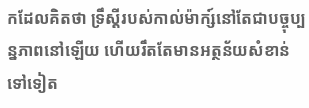កដែលគិតថា ទ្រឹស្តីរបស់កាល់ម៉ាក្ស៍នៅតែជាបច្ចុប្បន្នភាពនៅឡើយ ហើយរឹតតែមានអត្ថន័យសំខាន់ទៅទៀត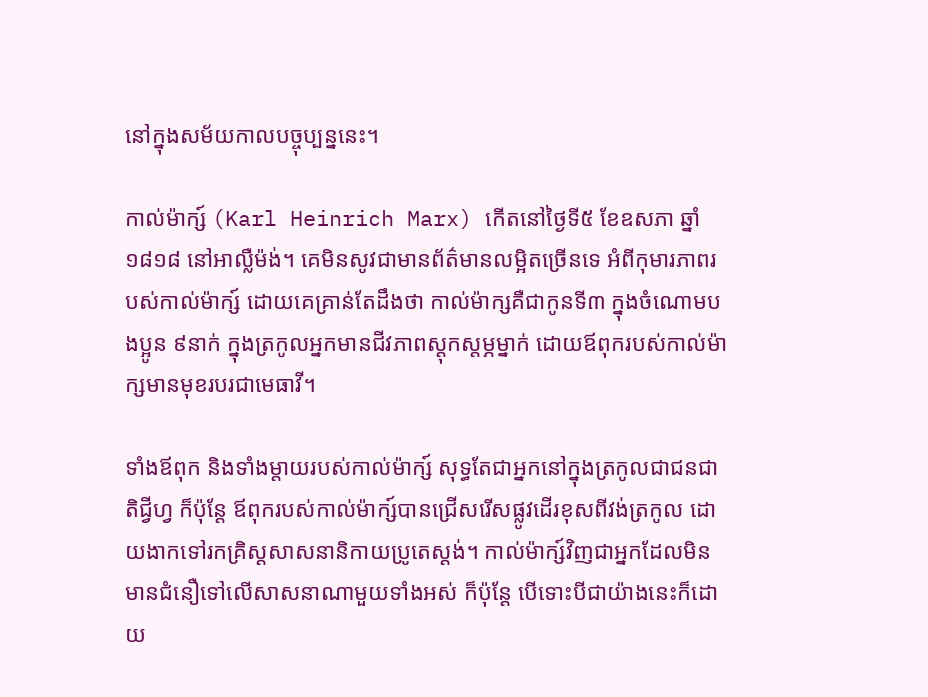នៅក្នុងសម័យកាលបច្ចុប្បន្ននេះ។

កាល់ម៉ាក្ស៍ (Karl Heinrich Marx) កើតនៅថ្ងៃទី៥ ខែឧសភា ឆ្នាំ១៨១៨ នៅអាល្លឺម៉ង់។ គេមិនសូវជាមានព័ត៌មានលម្អិតច្រើនទេ អំពីកុមារភាពរបស់កាល់ម៉ាក្ស៍ ដោយគេគ្រាន់តែដឹងថា កាល់ម៉ាក្សគឺជាកូនទី៣ ក្នុងចំណោមបងប្អូន ៩នាក់ ក្នុងត្រកូលអ្នកមានជីវភាពស្តុកស្តម្ភម្នាក់ ដោយឪពុករបស់កាល់ម៉ាក្សមានមុខរបរជាមេធាវី។

ទាំងឪពុក និងទាំងម្តាយរបស់កាល់ម៉ាក្ស៍ សុទ្ធតែជាអ្នកនៅក្នុងត្រកូលជាជនជាតិជ្វីហ្វ ក៏ប៉ុន្តែ ឪពុករបស់កាល់ម៉ាក្ស៍បានជ្រើសរើសផ្លូវដើរខុសពីវង់ត្រកូល ដោយងាកទៅរកគ្រិស្តសាសនានិកាយប្រូតេស្តង់។ កាល់ម៉ាក្ស៍វិញជាអ្នកដែលមិនមានជំនឿទៅលើសាសនាណាមួយទាំងអស់ ក៏ប៉ុន្តែ បើទោះបីជាយ៉ាងនេះក៏ដោយ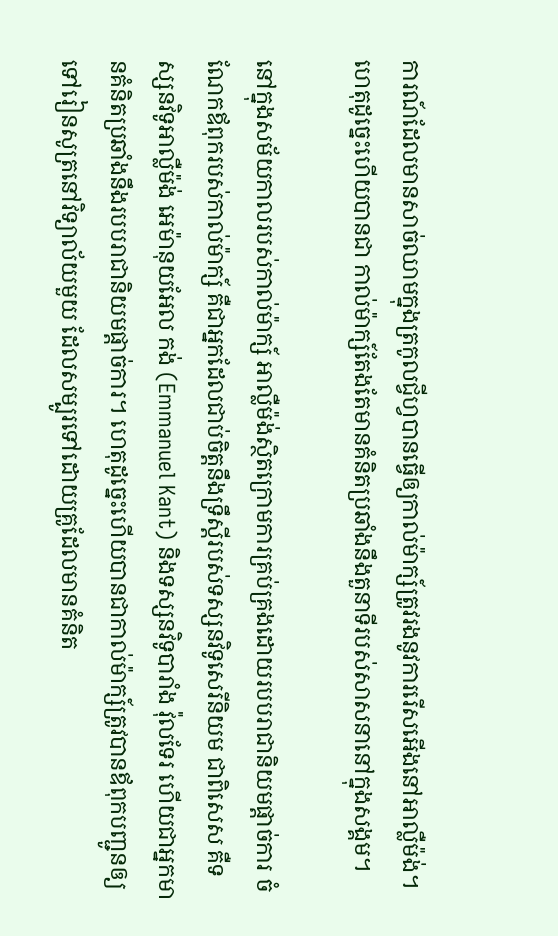ការណ៍ដែលមានសាច់ឈាមក្នុងត្រកូលជ្វីហ្វបានធ្វើឲ្យកាល់ម៉ាក្ស៍ត្រូវរងនូវការរើសអើងនៅអាល្លឺម៉ង់។ ហេតុដូច្នេះហើយបានជា កាល់ម៉ាក្ស៍តែងតែមានគំនិតប្រឆាំងនឹងតួនាទីរបស់សាសនានៅក្នុងសង្គម។

នៅក្នុងសម័យកាលរបស់កាល់ម៉ាក្ស៍ អាល្លឺម៉ង់ស្ថិតក្រោមការគ្រប់គ្រងដោយរបបរាជានិយមផ្តាច់ការ ចំណែកឪពុករបស់កាល់ម៉ាក្ស៍ គឺជាអ្នកដែលជាប់ចិត្តនឹងទ្រឹស្តីរបស់ទស្សនវិទូសេរីនិយម ជាពិសេស គឺទស្សនវិទូអាល្លឺម៉ង់ អេម៉ានុយអែល កង់ (Emmanuel Kant) និងទស្សនវិទូបារាំង វ៉ុលទែរ ហើយជាអ្នកមានគំនិតប្រឆាំងនឹងរបបរាជានិយមផ្តាច់ការ។ ហេតុដូច្នេះហើយបានជាកាល់ម៉ាក្ស៍ត្រូវបានឪពុកបញ្ជូនឲ្យទៅរៀនសូត្រនៅវិទ្យាល័យមួយ ដែលសម្បូរទៅដោយគ្រូដែលមានគំនិត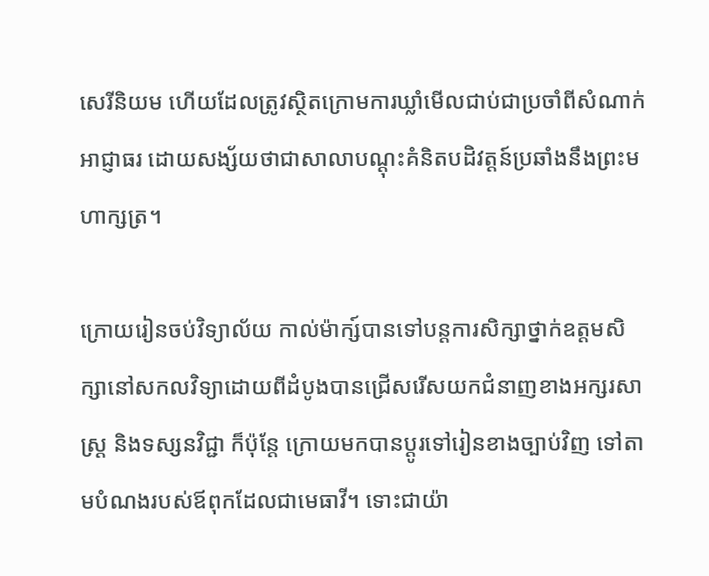សេរីនិយម ហើយដែលត្រូវស្ថិតក្រោមការឃ្លាំមើលជាប់ជាប្រចាំពីសំណាក់អាជ្ញាធរ ដោយសង្ស័យថាជាសាលាបណ្តុះគំនិតបដិវត្តន៍ប្រឆាំងនឹងព្រះមហាក្សត្រ។

ក្រោយរៀនចប់វិទ្យាល័យ កាល់ម៉ាក្ស៍បានទៅបន្តការសិក្សាថ្នាក់ឧត្តមសិក្សានៅសកលវិទ្យាដោយពីដំបូងបានជ្រើសរើសយកជំនាញខាងអក្សរសាស្រ្ត និងទស្សនវិជ្ជា ក៏ប៉ុន្តែ ក្រោយមកបានប្តូរទៅរៀនខាងច្បាប់វិញ ទៅតាមបំណងរបស់ឪពុកដែលជាមេធាវី។ ទោះជាយ៉ា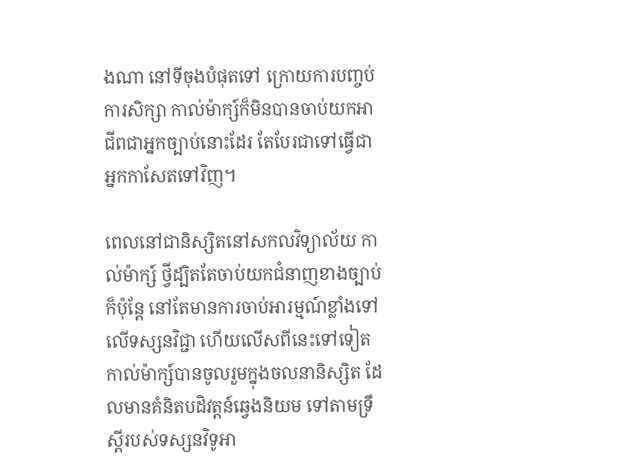ងណា នៅទីចុងបំផុតទៅ ក្រោយការបញ្ចប់ការសិក្សា កាល់ម៉ាក្ស៍ក៏មិនបានចាប់យកអាជីពជាអ្នកច្បាប់នោះដែរ តែបែរជាទៅធ្វើជាអ្នកកាសែតទៅវិញ។

ពេលនៅជានិស្សិតនៅសកលវិទ្យាល័យ កាល់ម៉ាក្ស៍ ថ្វីដ្បិតតែចាប់យកជំនាញខាងច្បាប់ ក៏ប៉ុន្តែ នៅតែមានការចាប់អារម្មណ៍ខ្លាំងទៅលើទស្សនវិជ្ជា ហើយលើសពីនេះទៅទៀត កាល់ម៉ាក្ស៍បានចូលរួមក្នុងចលនានិស្សិត ដែលមានគំនិតបដិវត្តន៍ឆ្វេងនិយម ទៅតាមទ្រឹស្តីរបស់ទស្សនវិទូអា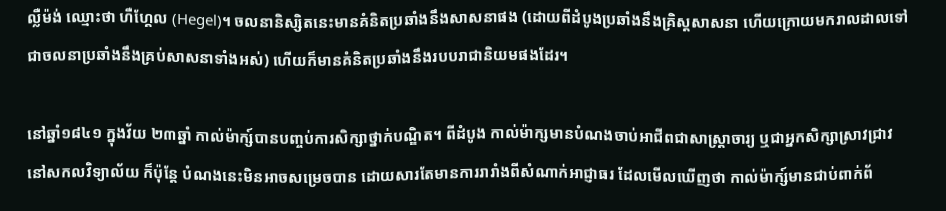ល្លឺម៉ង់ ឈ្មោះថា ហឺហ្គែល (Hegel)។ ចលនានិស្សិតនេះមានគំនិតប្រឆាំងនឹងសាសនាផង (ដោយពីដំបូងប្រឆាំងនឹងគ្រិស្តសាសនា ហើយក្រោយមករាលដាលទៅជាចលនាប្រឆាំងនឹងគ្រប់សាសនាទាំងអស់) ហើយក៏មានគំនិតប្រឆាំងនឹងរបបរាជានិយមផងដែរ។

នៅឆ្នាំ១៨៤១ ក្នុងវ័យ ២៣ឆ្នាំ កាល់ម៉ាក្ស៍បានបញ្ចប់ការសិក្សាថ្នាក់បណ្ឌិត។ ពីដំបូង កាល់ម៉ាក្សមានបំណងចាប់អាជីពជាសាស្រ្តាចារ្យ ឬជាអ្នកសិក្សាស្រាវជ្រាវនៅសកលវិទ្យាល័យ ក៏ប៉ុន្តែ បំណងនេះមិនអាចសម្រេចបាន ដោយសារតែមានការរារាំងពីសំណាក់អាជ្ញាធរ ដែលមើលឃើញថា កាល់ម៉ាក្ស៍មានជាប់ពាក់ព័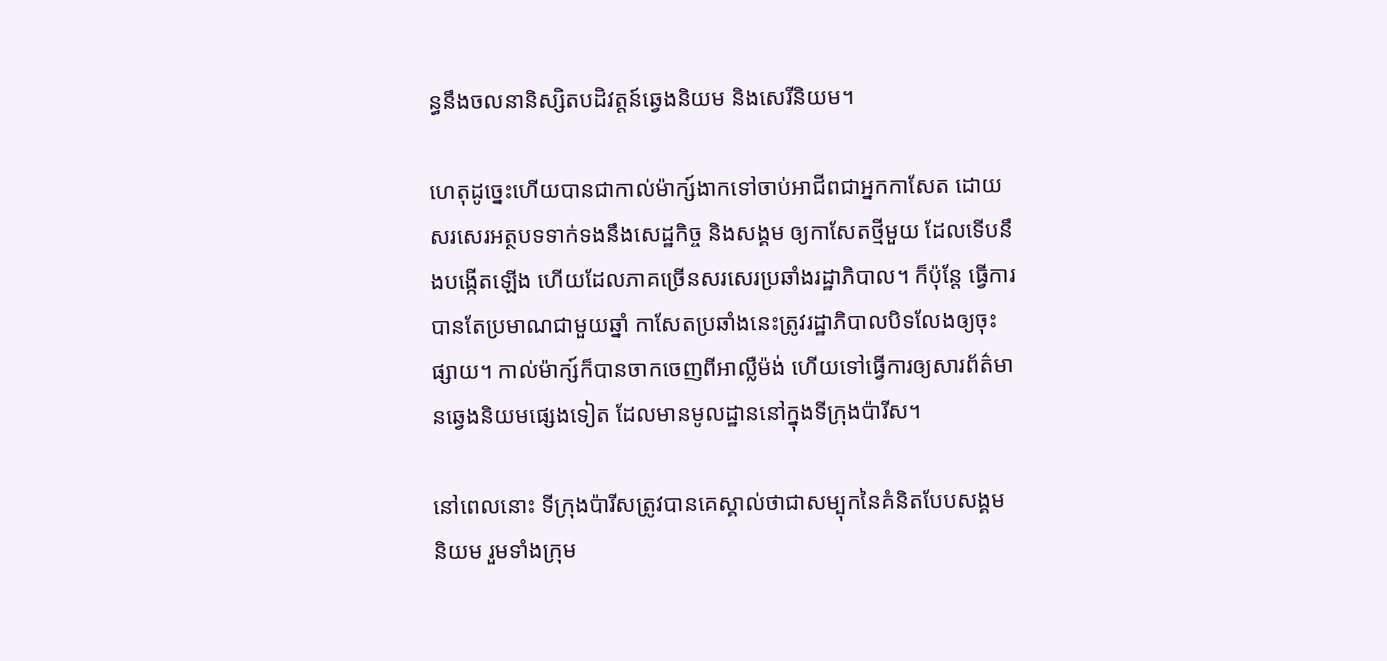ន្ធនឹងចលនានិស្សិតបដិវត្តន៍ឆ្វេងនិយម និងសេរីនិយម។

ហេតុដូច្នេះហើយបានជាកាល់ម៉ាក្ស៍ងាកទៅចាប់អាជីពជាអ្នកកាសែត ដោយសរសេរអត្ថបទទាក់ទងនឹងសេដ្ឋកិច្ច និងសង្គម ឲ្យកាសែតថ្មីមួយ ដែលទើបនឹងបង្កើតឡើង ហើយដែលភាគច្រើនសរសេរប្រឆាំងរដ្ឋាភិបាល។ ក៏ប៉ុន្តែ ធ្វើការបានតែប្រមាណជាមួយឆ្នាំ កាសែតប្រឆាំងនេះត្រូវរដ្ឋាភិបាលបិទលែងឲ្យចុះផ្សាយ។ កាល់ម៉ាក្ស៍ក៏បានចាកចេញពីអាល្លឺម៉ង់ ហើយទៅធ្វើការឲ្យសារព័ត៌មានឆ្វេងនិយមផ្សេងទៀត ដែលមានមូលដ្ឋាននៅក្នុងទីក្រុងប៉ារីស។

នៅពេលនោះ ទីក្រុងប៉ារីសត្រូវបានគេស្គាល់ថាជាសម្បុកនៃគំនិតបែបសង្គមនិយម រួមទាំងក្រុម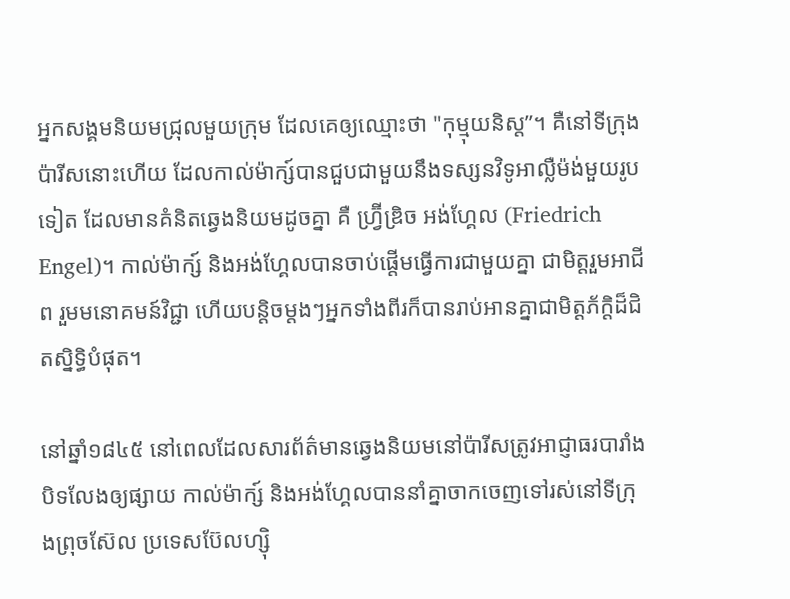អ្នកសង្គមនិយមជ្រុលមួយក្រុម ដែលគេឲ្យឈ្មោះថា "កុម្មុយនិស្ត”។ គឺនៅទីក្រុងប៉ារីសនោះហើយ ដែលកាល់ម៉ាក្ស៍បានជួបជាមួយនឹងទស្សនវិទូអាល្លឺម៉ង់មួយរូបទៀត ដែលមានគំនិតឆ្វេងនិយមដូចគ្នា គឺ ហ្វ្រ៊ីឌ្រិច អង់ហ្គែល (Friedrich Engel)។ កាល់ម៉ាក្ស៍ និងអង់ហ្គែលបានចាប់ផ្តើមធ្វើការជាមួយគ្នា ជាមិត្តរួមអាជីព រួមមនោគមន៍វិជ្ជា ហើយបន្តិចម្តងៗអ្នកទាំងពីរក៏បានរាប់អានគ្នាជាមិត្តភ័ក្តិដ៏ជិតស្និទ្ធិបំផុត។

នៅឆ្នាំ១៨៤៥ នៅពេលដែលសារព័ត៌មានឆ្វេងនិយមនៅប៉ារីសត្រូវអាជ្ញាធរបារាំងបិទលែងឲ្យផ្សាយ កាល់ម៉ាក្ស៍ និងអង់ហ្គែលបាននាំគ្នាចាកចេញទៅរស់នៅទីក្រុងព្រុចស៊ែល ប្រទេសប៊ែលហ្ស៊ិ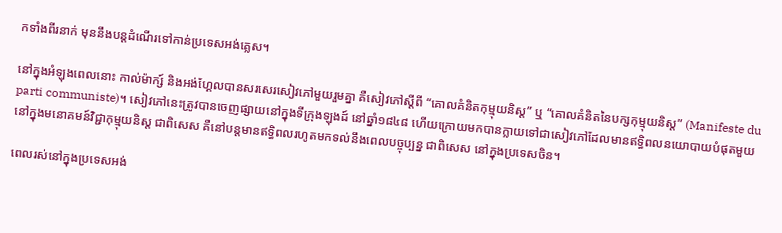កទាំងពីរនាក់ មុននឹងបន្តដំណើរទៅកាន់ប្រទេសអង់គ្លេស។

នៅក្នុងអំឡុងពេលនោះ កាល់ម៉ាក្ស៍ និងអង់ហ្គែលបានសរសេរសៀវភៅមួយរួមគ្នា គឺសៀវភៅស្តីពី “គោលគំនិតកុម្មុយនិស្ត” ឬ “គោលគំនិតនៃបក្សកុម្មុយនិស្ត” (Manifeste du parti communiste)។ សៀវភៅនេះត្រូវបានចេញផ្សាយនៅក្នុងទីក្រុងឡុងដ៍ នៅឆ្នាំ១៨៤៨ ហើយក្រោយមកបានក្លាយទៅជាសៀវភៅដែលមានឥទ្ធិពលនយោបាយបំផុតមួយនៅក្នុងមនោគមន៍វិជ្ជាកុម្មុយនិស្ត ជាពិសេស គឺនៅបន្តមានឥទ្ធិពលរហូតមកទល់នឹងពេលបច្ចុប្បន្ន ជាពិសេស នៅក្នុងប្រទេសចិន។

ពេលរស់នៅក្នុងប្រទេសអង់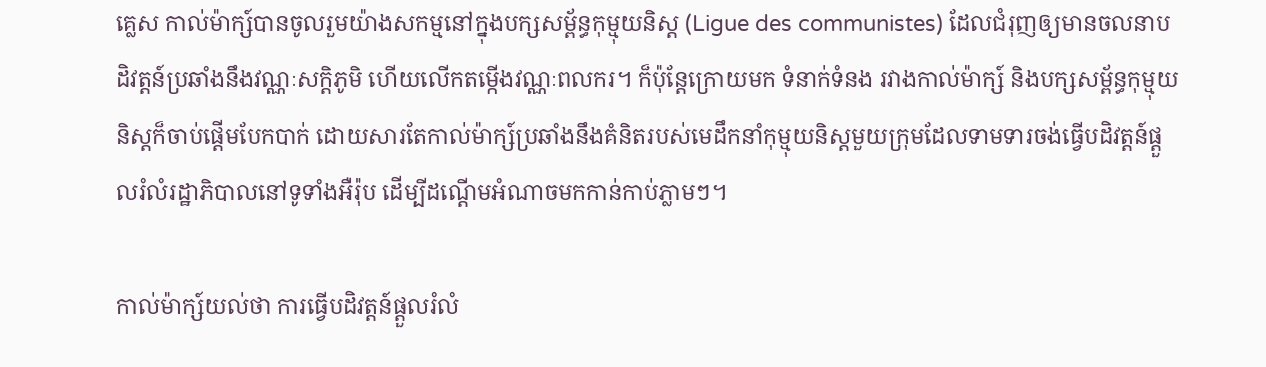គ្លេស កាល់ម៉ាក្ស៍បានចូលរួមយ៉ាងសកម្មនៅក្នុងបក្សសម្ព័ន្ធកុម្មុយនិស្ត (Ligue des communistes) ដែលជំរុញឲ្យមានចលនាបដិវត្តន៍ប្រឆាំងនឹងវណ្ណៈសក្តិភូមិ ហើយលើកតម្កើងវណ្ណៈពលករ។ ក៏ប៉ុន្តែក្រោយមក ទំនាក់ទំនង រវាងកាល់ម៉ាក្ស៍ និងបក្សសម្ព័ន្ធកុម្មុយនិស្តក៏ចាប់ផ្តើមបែកបាក់ ដោយសារតែកាល់ម៉ាក្ស៍ប្រឆាំងនឹងគំនិតរបស់មេដឹកនាំកុម្មុយនិស្តមួយក្រុមដែលទាមទារចង់ធ្វើបដិវត្តន៍ផ្តួលរំលំរដ្ឋាភិបាលនៅទូទាំងអឺរ៉ុប ដើម្បីដណ្តើមអំណាចមកកាន់កាប់ភ្លាមៗ។

កាល់ម៉ាក្ស៍យល់ថា ការធ្វើបដិវត្តន៍ផ្តួលរំលំ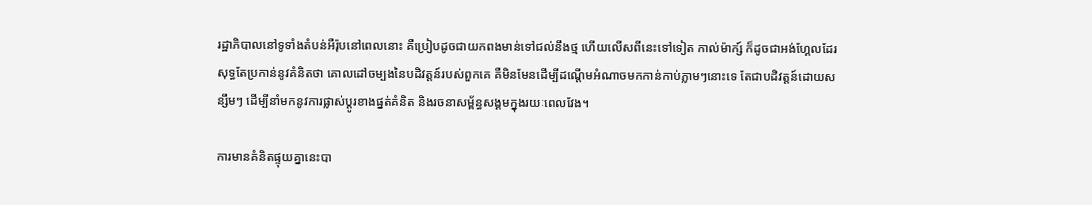រដ្ឋាភិបាលនៅទូទាំងតំបន់អឺរ៉ុបនៅពេលនោះ គឺប្រៀបដូចជាយកពងមាន់ទៅជល់នឹងថ្ម ហើយលើសពីនេះទៅទៀត កាល់ម៉ាក្ស៍ ក៏ដូចជាអង់ហ្គែលដែរ សុទ្ធតែប្រកាន់នូវគំនិតថា គោលដៅចម្បងនៃបដិវត្តន៍របស់ពួកគេ គឺមិនមែនដើម្បីដណ្តើមអំណាចមកកាន់កាប់ភ្លាមៗនោះទេ តែជាបដិវត្តន៍ដោយសន្សឹមៗ ដើម្បីនាំមកនូវការផ្លាស់ប្តូរខាងផ្នត់គំនិត និងរចនាសម្ព័ន្ធសង្គមក្នុងរយៈពេលវែង។

ការមានគំនិតផ្ទុយគ្នានេះបា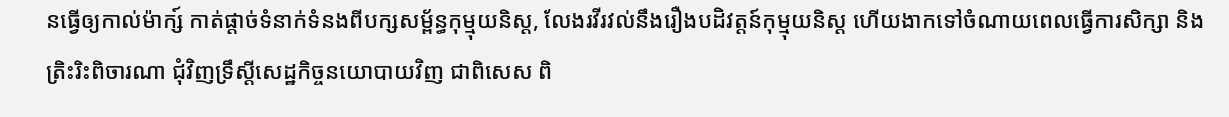នធ្វើឲ្យកាល់ម៉ាក្ស៍ កាត់ផ្តាច់ទំនាក់ទំនងពីបក្សសម្ព័ន្ធកុម្មុយនិស្ត, លែងរវីរវល់នឹងរឿងបដិវត្តន៍កុម្មុយនិស្ត ហើយងាកទៅចំណាយពេលធ្វើការសិក្សា និងត្រិះរិះពិចារណា ជុំវិញទ្រឹស្តីសេដ្ឋកិច្ចនយោបាយវិញ ជាពិសេស ពិ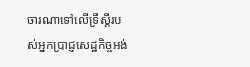ចារណាទៅលើទ្រឹស្តីរបស់អ្នកប្រាជ្ញសេដ្ឋកិច្ចអង់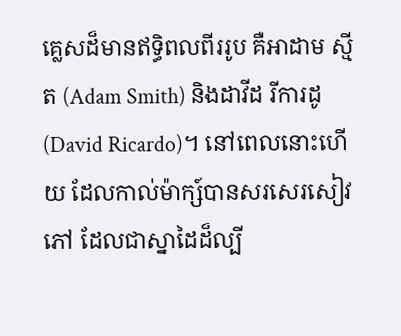គ្លេសដ៏មានឥទ្ធិពលពីររូប គឺអាដាម ស្មីត (Adam Smith) និងដាវីដ រីការដូ (David Ricardo)។ នៅពេលនោះហើយ ដែលកាល់ម៉ាក្ស៍បានសរសេរសៀវភៅ ដែលជាស្នាដៃដ៏ល្បី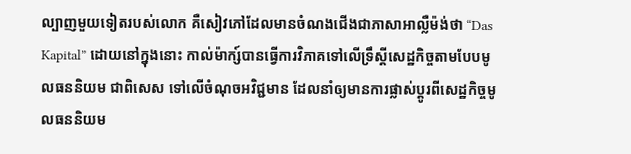ល្បាញមួយទៀតរបស់លោក គឺសៀវភៅដែលមានចំណងជើងជាភាសាអាល្លឺម៉ង់ថា “Das Kapital” ដោយនៅក្នុងនោះ កាល់ម៉ាក្ស៍បានធ្វើការវិភាគទៅលើទ្រឹស្តីសេដ្ឋកិច្ចតាមបែបមូលធននិយម ជាពិសេស ទៅលើចំណុចអវិជ្ជមាន ដែលនាំឲ្យមានការផ្លាស់ប្តូរពីសេដ្ឋកិច្ចមូលធននិយម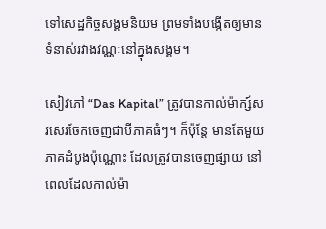ទៅសេដ្ឋកិច្ចសង្គមនិយម ព្រមទាំងបង្កើតឲ្យមានទំនាស់រវាងវណ្ណៈនៅក្នុងសង្គម។

សៀវភៅ “Das Kapital” ត្រូវបានកាល់ម៉ាក្ស៍សរសេរចែកចេញជាបីភាគធំៗ។ ក៏ប៉ុន្តែ មានតែមួយភាគដំបូងប៉ុណ្ណោះ ដែលត្រូវបានចេញផ្សាយ នៅពេលដែលកាល់ម៉ា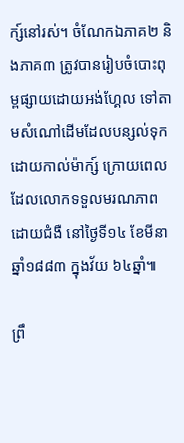ក្ស៍នៅរស់។ ចំណែកឯភាគ២ និងភាគ៣ ត្រូវបានរៀបចំបោះពុម្ពផ្សាយដោយអង់ហ្គែល ទៅតាមសំណៅដើមដែលបន្សល់ទុកដោយកាល់ម៉ាក្ស៍ ក្រោយពេលដែលលោកទទួលមរណភាពដោយជំងឺ នៅថ្ងៃទី១៤ ខែមីនា ឆ្នាំ១៨៨៣ ក្នុងវ័យ ៦៤ឆ្នាំ៕

ព្រឹ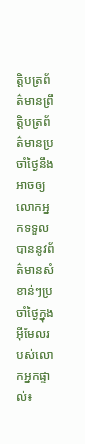ត្តិបត្រព័ត៌មានព្រឹត្តិបត្រព័ត៌មានប្រចាំថ្ងៃនឹងអាចឲ្យលោកអ្នកទទួលបាននូវព័ត៌មានសំខាន់ៗប្រចាំថ្ងៃក្នុងអ៊ីមែលរបស់លោកអ្នកផ្ទាល់៖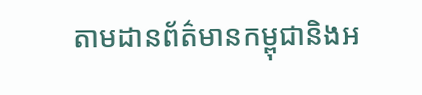តាមដានព័ត៌មានកម្ពុជានិងអ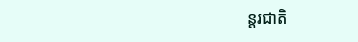ន្តរជាតិ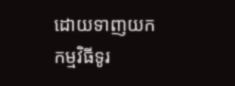ដោយទាញយកកម្មវិធីទូរ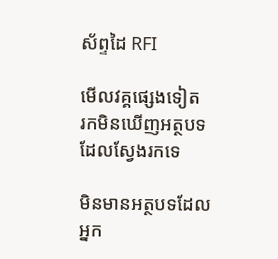ស័ព្ទដៃ RFI

មើលវគ្គផ្សេងទៀត
រកមិនឃើញអត្ថបទដែលស្វែងរកទេ

មិនមានអត្ថបទដែលអ្នក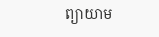ព្យាយាម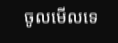ចូលមើលទេ